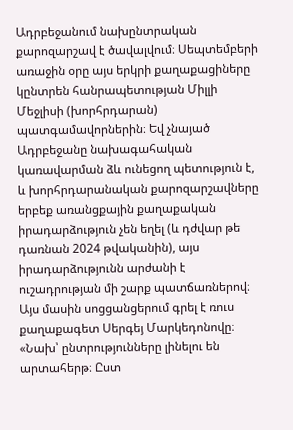Ադրբեջանում նախընտրական քարոզարշավ է ծավալվում։ Սեպտեմբերի առաջին օրը այս երկրի քաղաքացիները կընտրեն հանրապետության Միլլի Մեջլիսի (խորհրդարան) պատգամավորներին։ Եվ չնայած Ադրբեջանը նախագահական կառավարման ձև ունեցող պետություն է, և խորհրդարանական քարոզարշավները երբեք առանցքային քաղաքական իրադարձություն չեն եղել (և դժվար թե դառնան 2024 թվականին), այս իրադարձությունն արժանի է ուշադրության մի շարք պատճառներով։ Այս մասին սոցցանցերում գրել է ռուս քաղաքագետ Սերգեյ Մարկեդոնովը։
«Նախ՝ ընտրությունները լինելու են արտահերթ։ Ըստ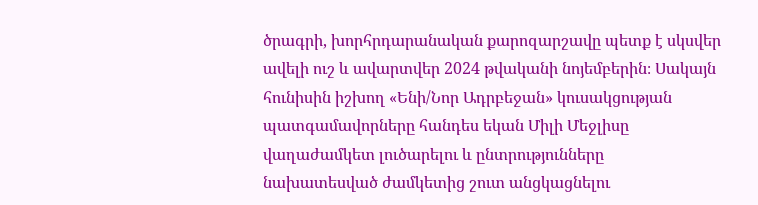ծրագրի, խորհրդարանական քարոզարշավը պետք է սկսվեր ավելի ուշ և ավարտվեր 2024 թվականի նոյեմբերին։ Սակայն հունիսին իշխող «Ենի/Նոր Ադրբեջան» կուսակցության պատգամավորները հանդես եկան Միլի Մեջլիսը վաղաժամկետ լուծարելու և ընտրությունները նախատեսված ժամկետից շուտ անցկացնելու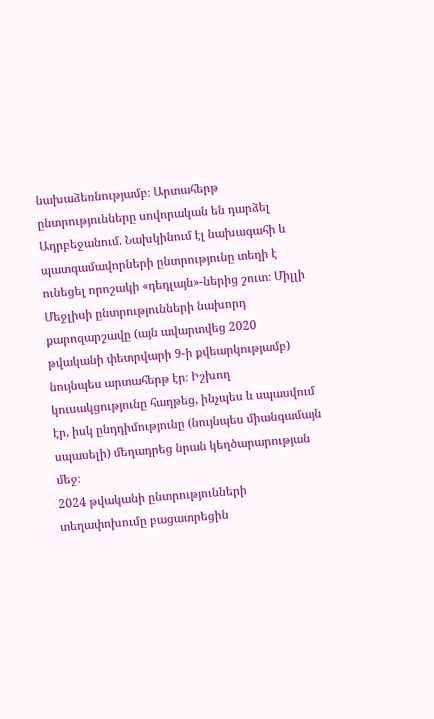նախաձեռնությամբ։ Արտահերթ ընտրությունները սովորական են դարձել Ադրբեջանում. Նախկինում էլ նախագահի և պատգամավորների ընտրությունը տեղի է ունեցել որոշակի «դեդլայն»-ներից շուտ։ Միլլի Մեջլիսի ընտրությունների նախորդ քարոզարշավը (այն ավարտվեց 2020 թվականի փետրվարի 9-ի քվեարկությամբ) նույնպես արտահերթ էր։ Իշխող կուսակցությունը հաղթեց, ինչպես և սպասվում էր, իսկ ընդդիմությունը (նույնպես միանգամայն սպասելի) մեղադրեց նրան կեղծարարության մեջ։
2024 թվականի ընտրությունների տեղափոխումը բացատրեցին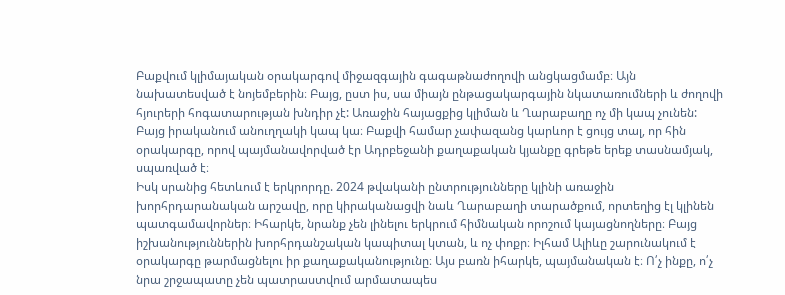Բաքվում կլիմայական օրակարգով միջազգային գագաթնաժողովի անցկացմամբ։ Այն նախատեսված է նոյեմբերին։ Բայց, ըստ իս, սա միայն ընթացակարգային նկատառումների և ժողովի հյուրերի հոգատարության խնդիր չէ: Առաջին հայացքից կլիման և Ղարաբաղը ոչ մի կապ չունեն: Բայց իրականում անուղղակի կապ կա։ Բաքվի համար չափազանց կարևոր է ցույց տալ, որ հին օրակարգը, որով պայմանավորված էր Ադրբեջանի քաղաքական կյանքը գրեթե երեք տասնամյակ, սպառված է։
Իսկ սրանից հետևում է երկրորդը. 2024 թվականի ընտրությունները կլինի առաջին խորհրդարանական արշավը, որը կիրականացվի նաև Ղարաբաղի տարածքում, որտեղից էլ կլինեն պատգամավորներ։ Իհարկե, նրանք չեն լինելու երկրում հիմնական որոշում կայացնողները։ Բայց իշխանություններին խորհրդանշական կապիտալ կտան, և ոչ փոքր։ Իլհամ Ալիևը շարունակում է օրակարգը թարմացնելու իր քաղաքականությունը։ Այս բառն իհարկե, պայմանական է։ Ո՛չ ինքը, ո՛չ նրա շրջապատը չեն պատրաստվում արմատապես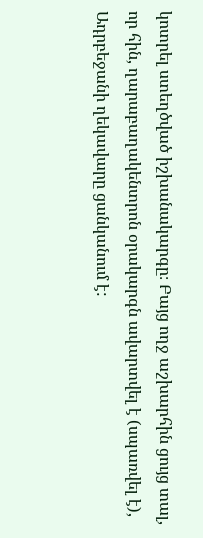կոտրել ստեղծված իշխանակարգը։ Բայց ողջ աշխարհին ցույց տալ, որ հին, ղարաբաղակենտրոն օրակարգն ավարտվել է (սպառվել է), Ադրբեջանի ղեկավարը ցանկանում է: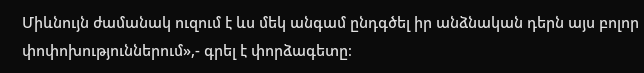Միևնույն ժամանակ ուզում է ևս մեկ անգամ ընդգծել իր անձնական դերն այս բոլոր փոփոխություններում»,- գրել է փորձագետը։